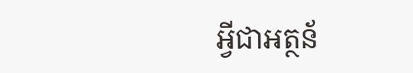អ្វីជាអត្ថន័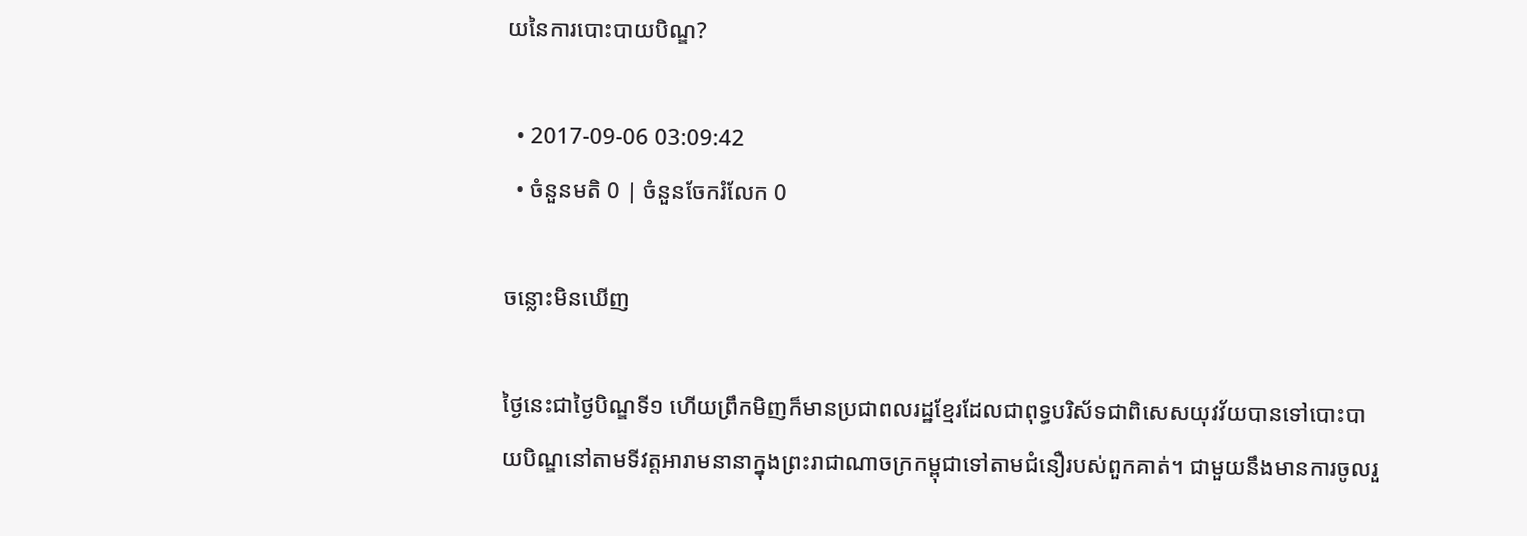យនៃការបោះបាយបិណ្ឌ?

  • 2017-09-06 03:09:42
  • ចំនួនមតិ 0 | ចំនួនចែករំលែក 0

ចន្លោះមិនឃើញ

ថ្ងៃនេះជាថ្ងៃបិណ្ឌទី១ ហើយព្រឹកមិញក៏មានប្រជាពលរដ្ឋខ្មែរដែលជាពុទ្ធបរិស័ទជាពិសេសយុវវ័យបានទៅបោះបាយបិណ្ឌនៅតាមទីវត្តអារាមនានាក្នុងព្រះរាជាណាចក្រកម្ពុជាទៅតាមជំនឿរបស់ពួកគាត់។ ជាមួយនឹងមានការចូលរួ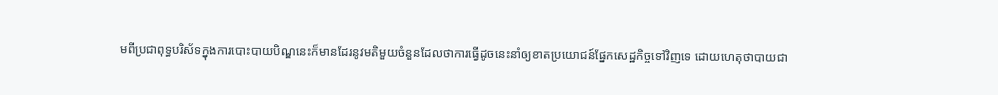មពីប្រជាពុទ្ធបរិស័ទក្នុងការបោះបាយបិណ្ឌនេះក៏មានដែរនូវមតិមួយចំនួនដែលថាការធ្វើដូចនេះនាំឲ្យខាតប្រយោជន៍ផ្នែកសេដ្ឋកិច្ចទៅវិញទេ ដោយហេតុថាបាយជា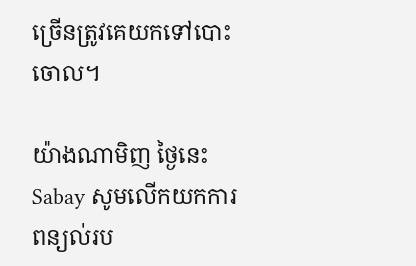ច្រើនត្រូវគេយកទៅបោះចោល។

យ៉ាងណាមិញ ថ្ងៃនេះ Sabay សូមលើកយកការពន្យល់រប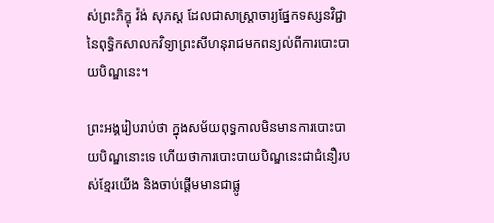ស់ព្រះភិក្ខុ វ៉ង់ សុភស្ត ដែលជាសាស្រ្តាចារ្យផ្នែកទស្សនវិជ្ជានៃពុទ្ធិកសាលកវិទ្យាព្រះសីហនុរាជមកពន្យល់ពីការបោះបាយបិណ្ឌនេះ។

ព្រះអង្គរៀបរាប់ថា ក្នុងសម័យពុទ្ធកាលមិនមានការបោះបាយបិណ្ឌនោះទេ ហើយថាការបោះបាយបិណ្ឌនេះជាជំនឿរបស់ខ្មែរយើង និងចាប់ផ្តើមមានជាផ្លូ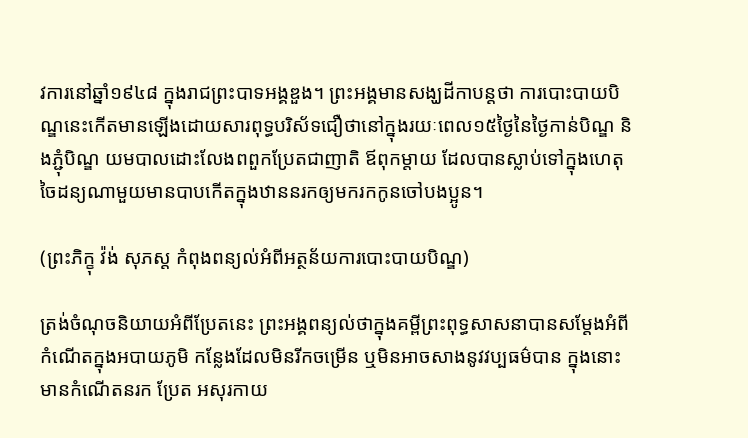វការនៅឆ្នាំ១៩៤៨ ក្នុងរាជព្រះបាទអង្គឌួង។ ព្រះអង្គមានសង្ឃដីកាបន្តថា ការបោះបាយបិណ្ឌនេះកើតមានឡើងដោយសារពុទ្ធបរិស័ទជឿថានៅក្នុងរយៈពេល១៥ថ្ងៃនៃថ្ងៃកាន់បិណ្ឌ និងភ្ជុំបិណ្ឌ យមបាលដោះលែងពពួកប្រែតជាញាតិ ឪពុកម្តាយ ដែលបានស្លាប់ទៅក្នុងហេតុចៃដន្យណាមួយមានបាបកើតក្នុងឋាននរកឲ្យមករកកូនចៅបងប្អូន។

(ព្រះភិក្ខុ វ៉ង់ សុភស្ត កំពុងពន្យល់អំពីអត្ថន័យការបោះបាយបិណ្ឌ)

ត្រង់ចំណុចនិយាយអំពីប្រែតនេះ ព្រះអង្គពន្យល់ថាក្នុងគម្ពីព្រះពុទ្ធសាសនាបានសម្តែងអំពីកំណើតក្នុងអបាយភូមិ កន្លែងដែលមិនរីកចម្រើន ឬមិនអាចសាងនូវវប្បធម៌បាន ក្នុងនោះមានកំណើតនរក ប្រែត អសុរកាយ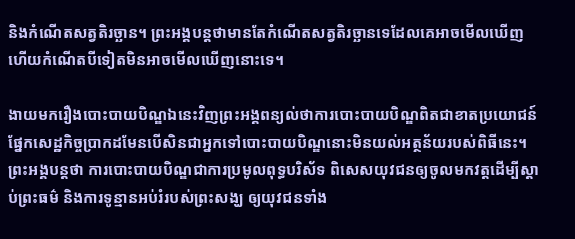និងកំណើតសត្វតិរច្ឆាន។ ព្រះអង្គបន្តថាមានតែកំណើតសត្វតិរច្ឆានទេដែលគេអាចមើលឃើញ ហើយកំណើតបីទៀតមិនអាចមើលឃើញនោះទេ។

ងាយមករឿងបោះបាយបិណ្ឌឯនេះវិញព្រះអង្គពន្យល់ថាការបោះបាយបិណ្ឌពិតជាខាតប្រយោជន៍ផ្នែកសេដ្ឋកិច្ចប្រាកដមែនបើសិនជាអ្នកទៅបោះបាយបិណ្ឌនោះមិនយល់អត្ថន័យរបស់ពិធីនេះ។ ព្រះអង្គបន្តថា ការបោះបាយបិណ្ឌជាការប្រមូលពុទ្ធបរិស័ទ ពិសេសយុវជនឲ្យចូលមកវត្តដើម្បីស្តាប់ព្រះធម៌ និងការទូន្មានអប់រំរបស់ព្រះសង្ឃ ឲ្យយុវជនទាំង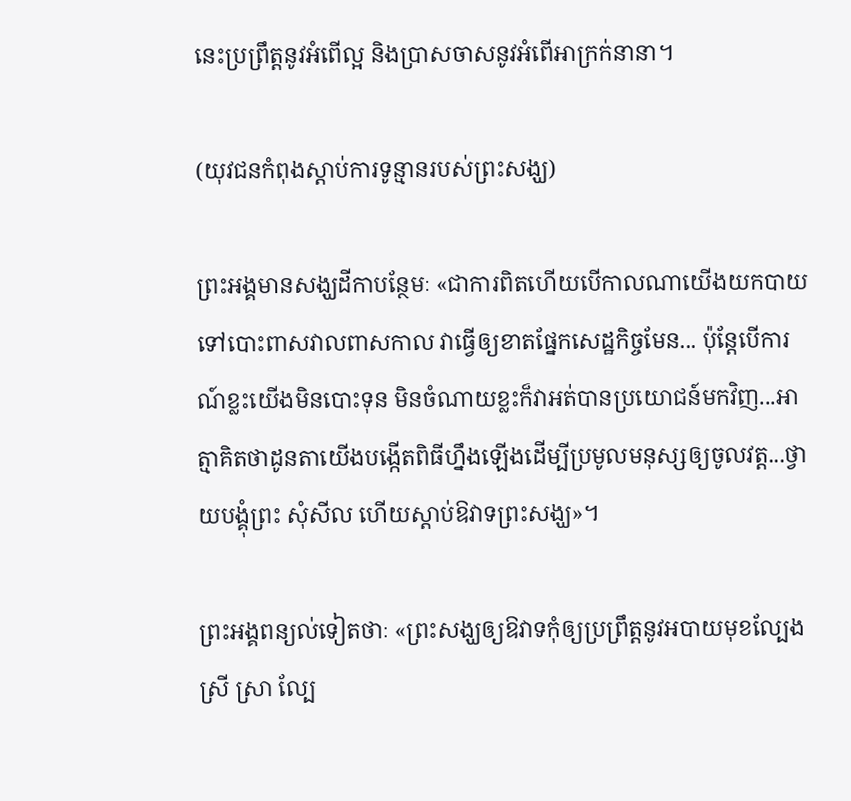នេះប្រព្រឹត្តនូវអំពើល្អ និងប្រាសចាសនូវអំពើអាក្រក់នានា។

(យុវជនកំពុងស្តាប់ការទូន្មានរបស់ព្រះសង្ឃ)

ព្រះអង្គមានសង្ឃដីកាបន្ថែមៈ «ជាការពិតហើយបើកាលណាយើងយកបាយទៅបោះពាសវាលពាសកាល វាធ្វើឲ្យខាតផ្នែកសេដ្ឋកិច្ចមែន... ប៉ុន្តែបើការណ៍ខ្លះយើងមិនបោះទុន មិនចំណាយខ្លះក៏វាអត់បានប្រយោជន៍មកវិញ...អាត្មាគិតថាដូនតាយើងបង្កើតពិធីហ្នឹងឡើងដើម្បីប្រមូលមនុស្សឲ្យចូលវត្ត...ថ្វាយបង្គុំព្រះ សុំសីល ហើយស្តាប់ឱវាទព្រះសង្ឃ»។

ព្រះអង្គពន្យល់ទៀតថាៈ «ព្រះសង្ឃឲ្យឱវាទកុំឲ្យប្រព្រឹត្តនូវអបាយមុខល្បែង ស្រី ស្រា ល្បែ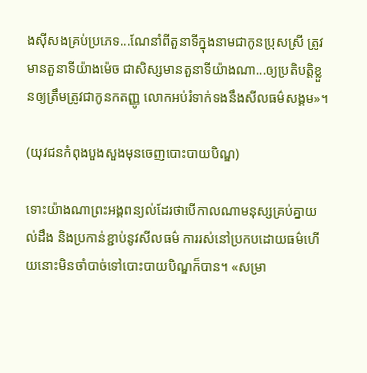ងស៊ីសងគ្រប់ប្រភេទ...ណែនាំពីតួនាទីក្នុងនាមជាកូនប្រុសស្រី ត្រូវមានតួនាទីយ៉ាងម៉េច ជាសិស្សមានតួនាទីយ៉ាងណា...ឲ្យប្រតិបត្តិខ្លួនឲ្យត្រឹមត្រូវជាកូនកតញ្ញូ លោកអប់រំទាក់ទងនឹងសីលធម៌សង្គម»។

(យុវជនកំពុងបួងសួងមុនចេញបោះបាយបិណ្ឌ)

ទោះយ៉ាងណាព្រះអង្គពន្យល់ដែរថាបើកាលណាមនុស្សគ្រប់គ្នាយល់ដឹង និងប្រកាន់ខ្ជាប់នូវសីលធម៌ ការរស់នៅប្រកបដោយធម៌ហើយនោះមិនចាំបាច់ទៅបោះបាយបិណ្ឌក៏បាន។ «សម្រា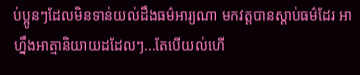ប់ប្អូនៗដែលមិនទាន់យល់ដឹងធម៌អារ្យណា មកវត្តបានស្តាប់ធម៌ដែរ អាហ្នឹងអាត្មានិយាយដដែលៗ...តែបើយល់ហើ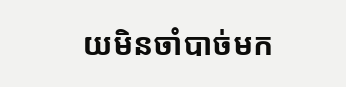យមិនចាំបាច់មក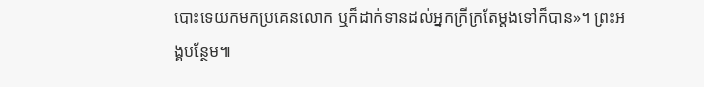បោះទេយកមកប្រគេនលោក ឬក៏ដាក់ទានដល់អ្នកក្រីក្រតែម្តងទៅក៏បាន»។ ព្រះអង្គបន្ថែម៕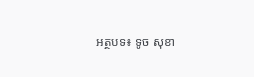អត្ថបទ៖ ទូច សុខា